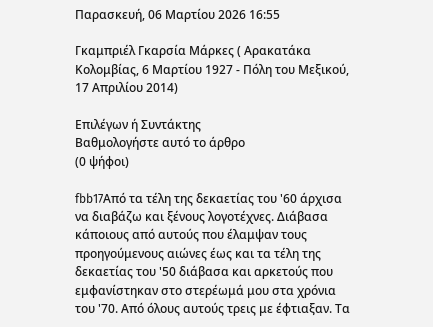Παρασκευή, 06 Μαρτίου 2026 16:55

Γκαμπριέλ Γκαρσία Μάρκες ( Αρακατάκα Κολομβίας, 6 Μαρτίου 1927 - Πόλη του Μεξικού, 17 Απριλίου 2014)

Επιλέγων ή Συντάκτης
Βαθμολογήστε αυτό το άρθρο
(0 ψήφοι)

fbb17Από τα τέλη της δεκαετίας του '60 άρχισα να διαβάζω και ξένους λογοτέχνες. Διάβασα κάποιους από αυτούς που έλαμψαν τους προηγούμενους αιώνες έως και τα τέλη της δεκαετίας του '50 διάβασα και αρκετούς που εμφανίστηκαν στο στερέωμά μου στα χρόνια του '70. Από όλους αυτούς τρεις με έφτιαξαν. Τα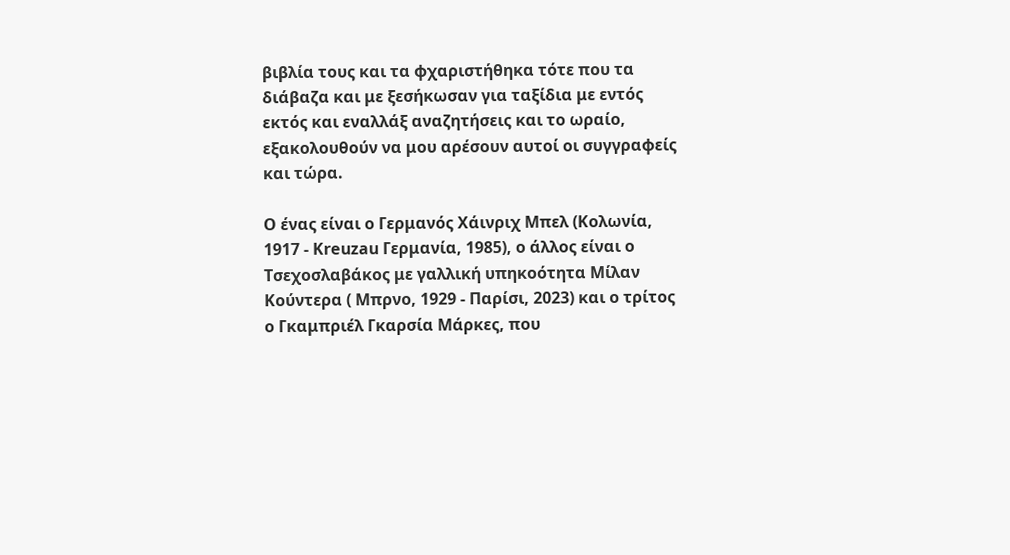βιβλία τους και τα φχαριστήθηκα τότε που τα διάβαζα και με ξεσήκωσαν για ταξίδια με εντός εκτός και εναλλάξ αναζητήσεις και το ωραίο, εξακολουθούν να μου αρέσουν αυτοί οι συγγραφείς και τώρα.

Ο ένας είναι ο Γερμανός Χάινριχ Μπελ (Κολωνία, 1917 - Kreuzau Γερμανία, 1985), ο άλλος είναι ο Τσεχοσλαβάκος με γαλλική υπηκοότητα Μίλαν Κούντερα ( Μπρνο, 1929 - Παρίσι, 2023) και ο τρίτος ο Γκαμπριέλ Γκαρσία Μάρκες, που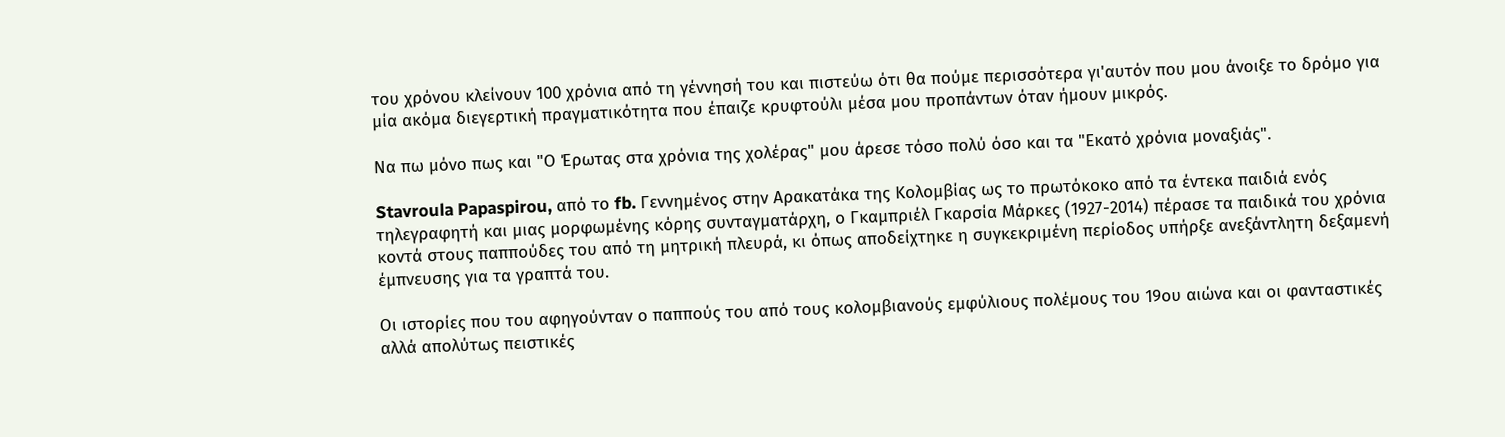του χρόνου κλείνoυν 100 χρόνια από τη γέννησή του και πιστεύω ότι θα πούμε περισσότερα γι'αυτόν που μου άνοιξε το δρόμο για μία ακόμα διεγερτική πραγματικότητα που έπαιζε κρυφτούλι μέσα μου προπάντων όταν ήμουν μικρός.

Να πω μόνο πως και "Ο Έρωτας στα χρόνια της χολέρας" μου άρεσε τόσο πολύ όσο και τα "Εκατό χρόνια μοναξιάς".

Stavroula Papaspirou, από το fb. Γεννημένος στην Αρακατάκα της Κολομβίας ως το πρωτόκοκο από τα έντεκα παιδιά ενός τηλεγραφητή και μιας μορφωμένης κόρης συνταγματάρχη, ο Γκαμπριέλ Γκαρσία Μάρκες (1927-2014) πέρασε τα παιδικά του χρόνια κοντά στους παππούδες του από τη μητρική πλευρά, κι όπως αποδείχτηκε η συγκεκριμένη περίοδος υπήρξε ανεξάντλητη δεξαμενή έμπνευσης για τα γραπτά του.

Οι ιστορίες που του αφηγούνταν ο παππούς του από τους κολομβιανούς εμφύλιους πολέμους του 19ου αιώνα και οι φανταστικές αλλά απολύτως πειστικές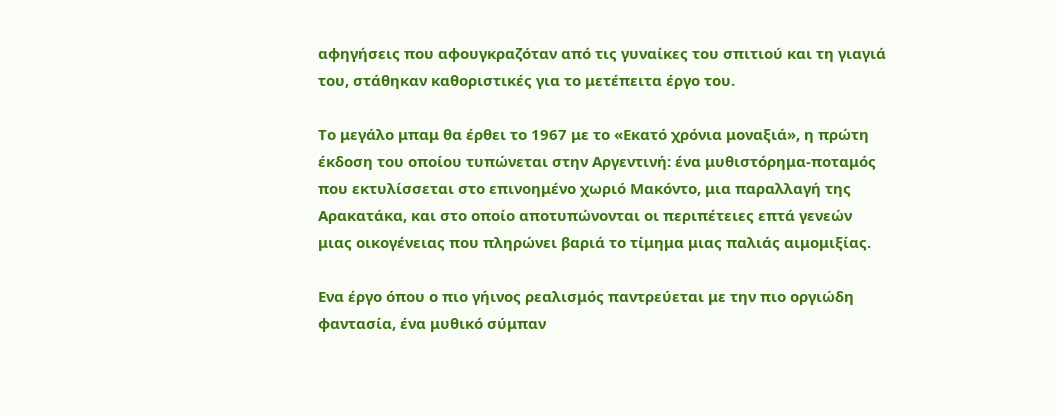αφηγήσεις που αφουγκραζόταν από τις γυναίκες του σπιτιού και τη γιαγιά του, στάθηκαν καθοριστικές για το μετέπειτα έργο του.

Το μεγάλο μπαμ θα έρθει το 1967 με το «Εκατό χρόνια μοναξιά», η πρώτη έκδοση του οποίου τυπώνεται στην Αργεντινή: ένα μυθιστόρημα-ποταμός που εκτυλίσσεται στο επινοημένο χωριό Μακόντο, μια παραλλαγή της Αρακατάκα, και στο οποίο αποτυπώνονται οι περιπέτειες επτά γενεών μιας οικογένειας που πληρώνει βαριά το τίμημα μιας παλιάς αιμομιξίας.

Ενα έργο όπου ο πιο γήινος ρεαλισμός παντρεύεται με την πιο οργιώδη φαντασία, ένα μυθικό σύμπαν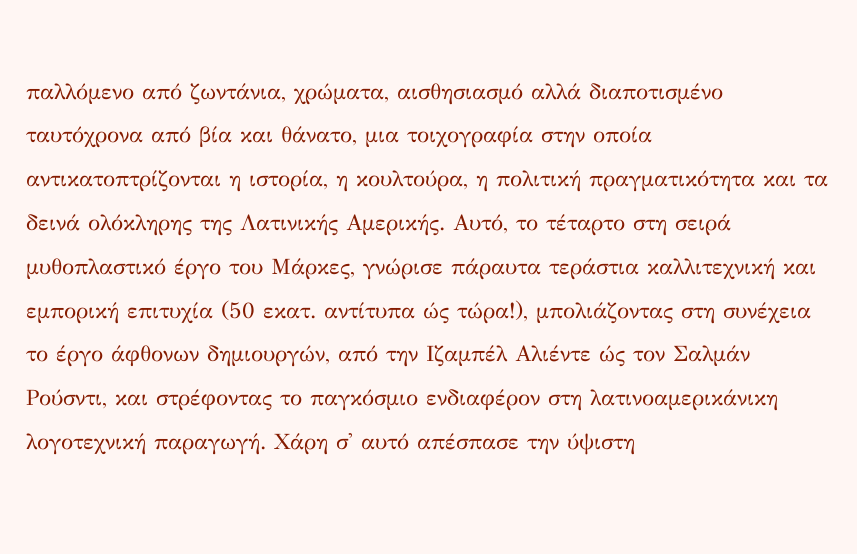παλλόμενο από ζωντάνια, χρώματα, αισθησιασμό αλλά διαποτισμένο ταυτόχρονα από βία και θάνατο, μια τοιχογραφία στην οποία αντικατοπτρίζονται η ιστορία, η κουλτούρα, η πολιτική πραγματικότητα και τα δεινά ολόκληρης της Λατινικής Αμερικής. Αυτό, το τέταρτο στη σειρά μυθοπλαστικό έργο του Μάρκες, γνώρισε πάραυτα τεράστια καλλιτεχνική και εμπορική επιτυχία (50 εκατ. αντίτυπα ώς τώρα!), μπολιάζοντας στη συνέχεια το έργο άφθονων δημιουργών, από την Ιζαμπέλ Αλιέντε ώς τον Σαλμάν Ρούσντι, και στρέφοντας το παγκόσμιο ενδιαφέρον στη λατινοαμερικάνικη λογοτεχνική παραγωγή. Χάρη σ' αυτό απέσπασε την ύψιστη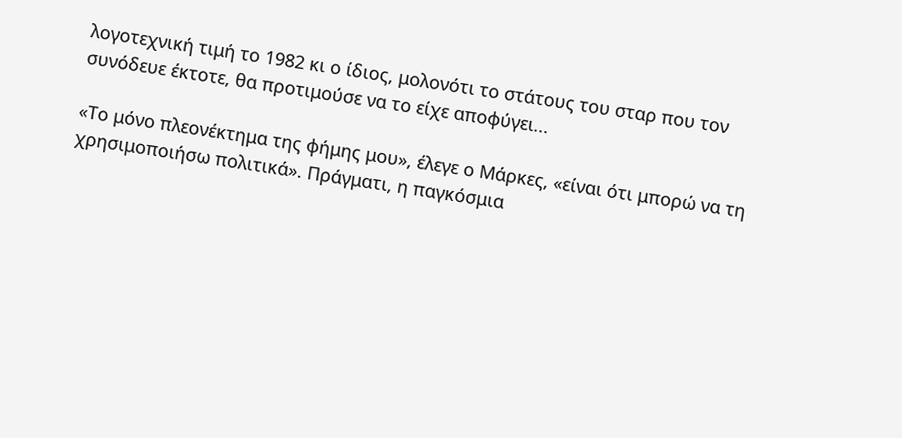λογοτεχνική τιμή το 1982 κι ο ίδιος, μολονότι το στάτους του σταρ που τον συνόδευε έκτοτε, θα προτιμούσε να το είχε αποφύγει...

«Το μόνο πλεονέκτημα της φήμης μου», έλεγε ο Μάρκες, «είναι ότι μπορώ να τη χρησιμοποιήσω πολιτικά». Πράγματι, η παγκόσμια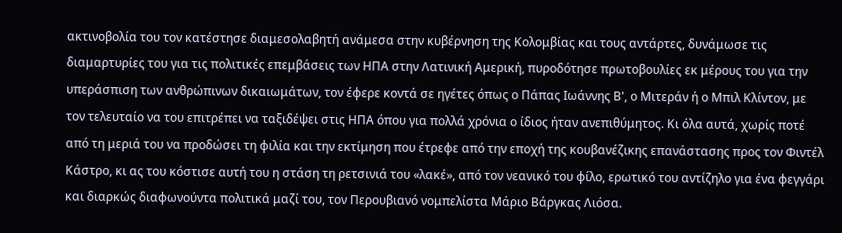ακτινοβολία του τον κατέστησε διαμεσολαβητή ανάμεσα στην κυβέρνηση της Κολομβίας και τους αντάρτες, δυνάμωσε τις διαμαρτυρίες του για τις πολιτικές επεμβάσεις των ΗΠΑ στην Λατινική Αμερική, πυροδότησε πρωτοβουλίες εκ μέρους του για την υπεράσπιση των ανθρώπινων δικαιωμάτων, τον έφερε κοντά σε ηγέτες όπως ο Πάπας Ιωάννης Β', ο Μιτεράν ή ο Μπιλ Κλίντον, με τον τελευταίο να του επιτρέπει να ταξιδέψει στις ΗΠΑ όπου για πολλά χρόνια ο ίδιος ήταν ανεπιθύμητος. Κι όλα αυτά, χωρίς ποτέ από τη μεριά του να προδώσει τη φιλία και την εκτίμηση που έτρεφε από την εποχή της κουβανέζικης επανάστασης προς τον Φιντέλ Κάστρο, κι ας του κόστισε αυτή του η στάση τη ρετσινιά του «λακέ», από τον νεανικό του φίλο, ερωτικό του αντίζηλο για ένα φεγγάρι και διαρκώς διαφωνούντα πολιτικά μαζί του, τον Περουβιανό νομπελίστα Μάριο Βάργκας Λιόσα.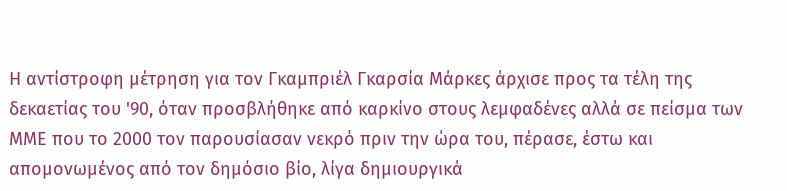Η αντίστροφη μέτρηση για τον Γκαμπριέλ Γκαρσία Μάρκες άρχισε προς τα τέλη της δεκαετίας του '90, όταν προσβλήθηκε από καρκίνο στους λεμφαδένες αλλά σε πείσμα των ΜΜΕ που το 2000 τον παρουσίασαν νεκρό πριν την ώρα του, πέρασε, έστω και απομονωμένος από τον δημόσιο βίο, λίγα δημιουργικά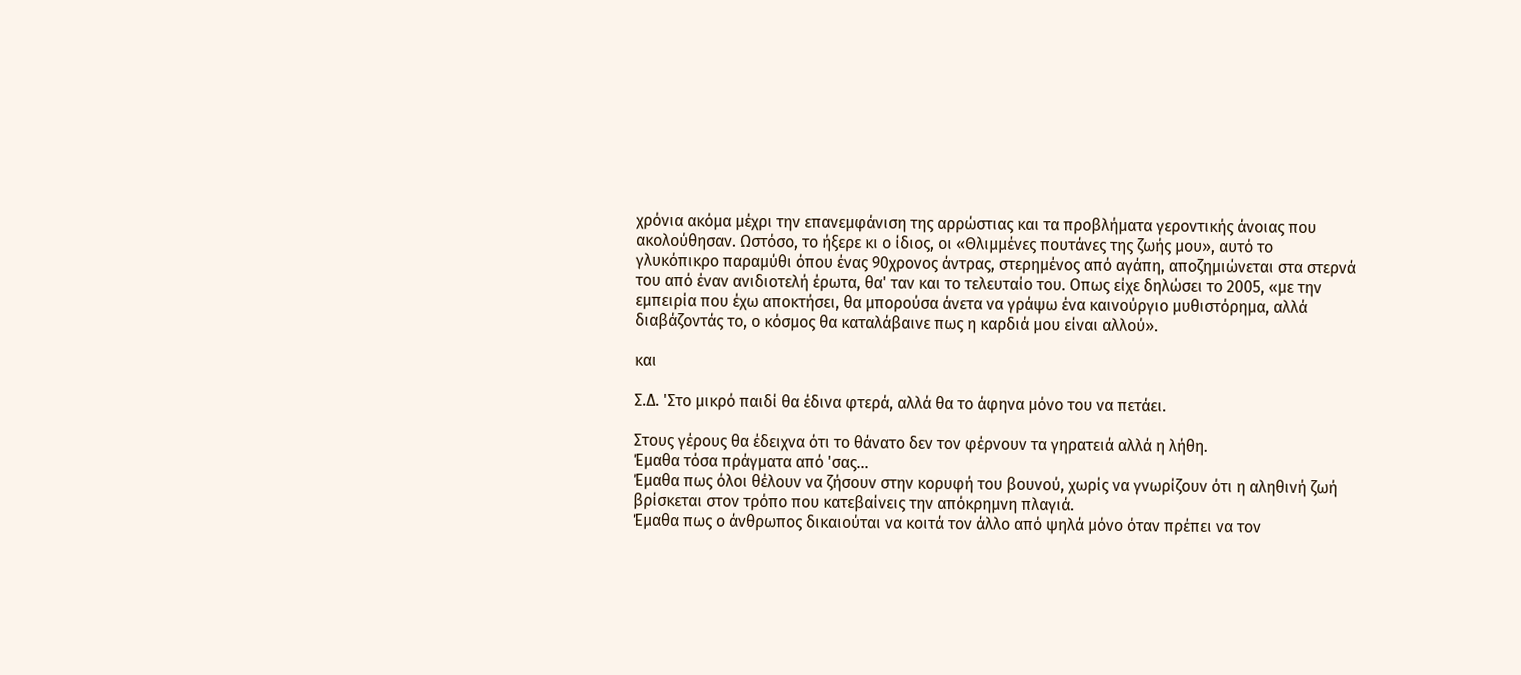χρόνια ακόμα μέχρι την επανεμφάνιση της αρρώστιας και τα προβλήματα γεροντικής άνοιας που ακολούθησαν. Ωστόσο, το ήξερε κι ο ίδιος, οι «Θλιμμένες πουτάνες της ζωής μου», αυτό το γλυκόπικρο παραμύθι όπου ένας 90χρονος άντρας, στερημένος από αγάπη, αποζημιώνεται στα στερνά του από έναν ανιδιοτελή έρωτα, θα' ταν και το τελευταίο του. Οπως είχε δηλώσει το 2005, «με την εμπειρία που έχω αποκτήσει, θα μπορούσα άνετα να γράψω ένα καινούργιο μυθιστόρημα, αλλά διαβάζοντάς το, ο κόσμος θα καταλάβαινε πως η καρδιά μου είναι αλλού».

και

Σ.Δ. 'Στο μικρό παιδί θα έδινα φτερά, αλλά θα το άφηνα μόνο του να πετάει.

Στους γέρους θα έδειχνα ότι το θάνατο δεν τον φέρνουν τα γηρατειά αλλά η λήθη.
Έμαθα τόσα πράγματα από 'σας...
Έμαθα πως όλοι θέλουν να ζήσουν στην κορυφή του βουνού, χωρίς να γνωρίζουν ότι η αληθινή ζωή βρίσκεται στον τρόπο που κατεβαίνεις την απόκρημνη πλαγιά.
Έμαθα πως ο άνθρωπος δικαιούται να κοιτά τον άλλο από ψηλά μόνο όταν πρέπει να τον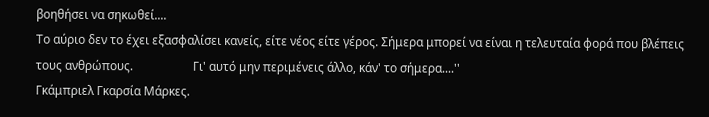βοηθήσει να σηκωθεί....
Το αύριο δεν το έχει εξασφαλίσει κανείς, είτε νέος είτε γέρος. Σήμερα μπορεί να είναι η τελευταία φορά που βλέπεις τους ανθρώπους.                    Γι' αυτό μην περιμένεις άλλο, κάν' το σήμερα....''
Γκάμπριελ Γκαρσία Μάρκες.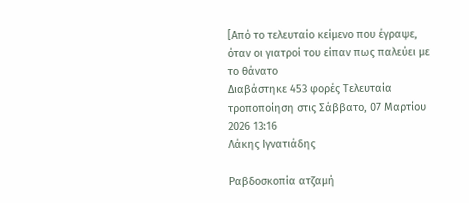[Από το τελευταίο κείμενο που έγραψε, όταν οι γιατροί του είπαν πως παλεύει με το θάνατο
Διαβάστηκε 453 φορές Τελευταία τροποποίηση στις Σάββατο, 07 Μαρτίου 2026 13:16
Λάκης Ιγνατιάδης

Ραβδοσκοπία ατζαμή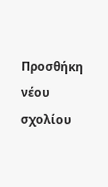Προσθήκη νέου σχολίου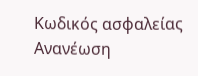Κωδικός ασφαλείας
Ανανέωση